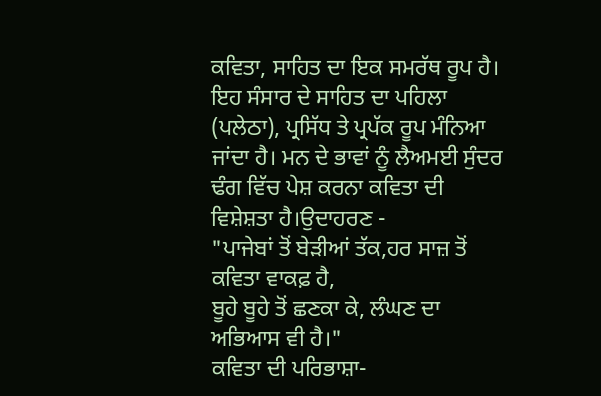ਕਵਿਤਾ, ਸਾਹਿਤ ਦਾ ਇਕ ਸਮਰੱਥ ਰੂਪ ਹੈ। ਇਹ ਸੰਸਾਰ ਦੇ ਸਾਹਿਤ ਦਾ ਪਹਿਲਾ (ਪਲੇਠਾ), ਪ੍ਰਸਿੱਧ ਤੇ ਪ੍ਰਪੱਕ ਰੂਪ ਮੰਨਿਆ ਜਾਂਦਾ ਹੈ। ਮਨ ਦੇ ਭਾਵਾਂ ਨੂੰ ਲੈਅਮਈ ਸੁੰਦਰ ਢੰਗ ਵਿੱਚ ਪੇਸ਼ ਕਰਨਾ ਕਵਿਤਾ ਦੀ ਵਿਸ਼ੇਸ਼ਤਾ ਹੈ।ਉਦਾਹਰਣ -
"ਪਾਜੇਬਾਂ ਤੋਂ ਬੇੜੀਆਂ ਤੱਕ,ਹਰ ਸਾਜ਼ ਤੋਂ ਕਵਿਤਾ ਵਾਕਫ਼ ਹੈ,
ਬੂਹੇ ਬੂਹੇ ਤੋਂ ਛਣਕਾ ਕੇ, ਲੰਘਣ ਦਾ ਅਭਿਆਸ ਵੀ ਹੈ।"
ਕਵਿਤਾ ਦੀ ਪਰਿਭਾਸ਼ਾ-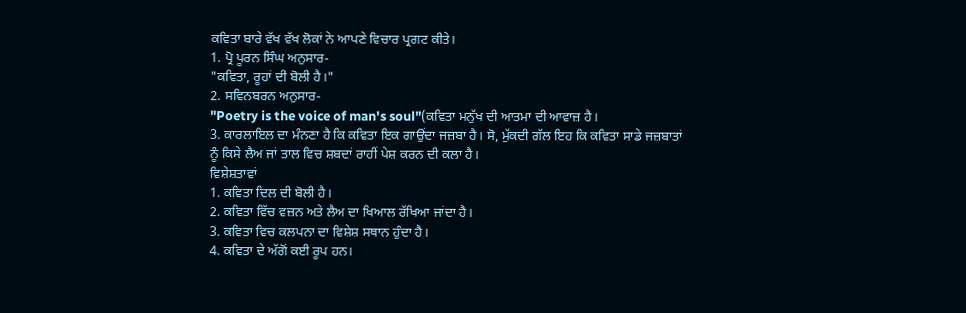ਕਵਿਤਾ ਬਾਰੇ ਵੱਖ ਵੱਖ ਲੋਕਾਂ ਨੇ ਆਪਣੇ ਵਿਚਾਰ ਪ੍ਰਗਟ ਕੀਤੇ।
1. ਪ੍ਰੋ ਪੂਰਨ ਸਿੰਘ ਅਨੁਸਾਰ-
"ਕਵਿਤਾ, ਰੂਹਾਂ ਦੀ ਬੋਲੀ ਹੈ।"
2. ਸਵਿਨਬਰਨ ਅਨੁਸਾਰ-
"Poetry is the voice of man's soul"(ਕਵਿਤਾ ਮਨੁੱਖ ਦੀ ਆਤਮਾ ਦੀ ਆਵਾਜ਼ ਹੈ।
3. ਕਾਰਲਾਇਲ ਦਾ ਮੰਨਣਾ ਹੈ ਕਿ ਕਵਿਤਾ ਇਕ ਗਾਉਂਦਾ ਜਜ਼ਬਾ ਹੈ। ਸੋ, ਮੁੱਕਦੀ ਗੱਲ ਇਹ ਕਿ ਕਵਿਤਾ ਸਾਡੇ ਜਜ਼ਬਾਤਾਂ ਨੂੰ ਕਿਸੇ ਲੈਅ ਜਾਂ ਤਾਲ ਵਿਚ ਸ਼ਬਦਾਂ ਰਾਹੀਂ ਪੇਸ਼ ਕਰਨ ਦੀ ਕਲਾ ਹੈ।
ਵਿਸ਼ੇਸ਼ਤਾਵਾਂ
1. ਕਵਿਤਾ ਦਿਲ ਦੀ ਬੋਲੀ ਹੈ।
2. ਕਵਿਤਾ ਵਿੱਚ ਵਜ਼ਨ ਅਤੇ ਲੈਅ ਦਾ ਖਿਆਲ ਰੱਖਿਆ ਜਾਂਦਾ ਹੈ।
3. ਕਵਿਤਾ ਵਿਚ ਕਲਪਨਾ ਦਾ ਵਿਸ਼ੇਸ਼ ਸਥਾਨ ਹੁੰਦਾ ਹੈ।
4. ਕਵਿਤਾ ਦੇ ਅੱਗੋਂ ਕਈ ਰੂਪ ਹਨ।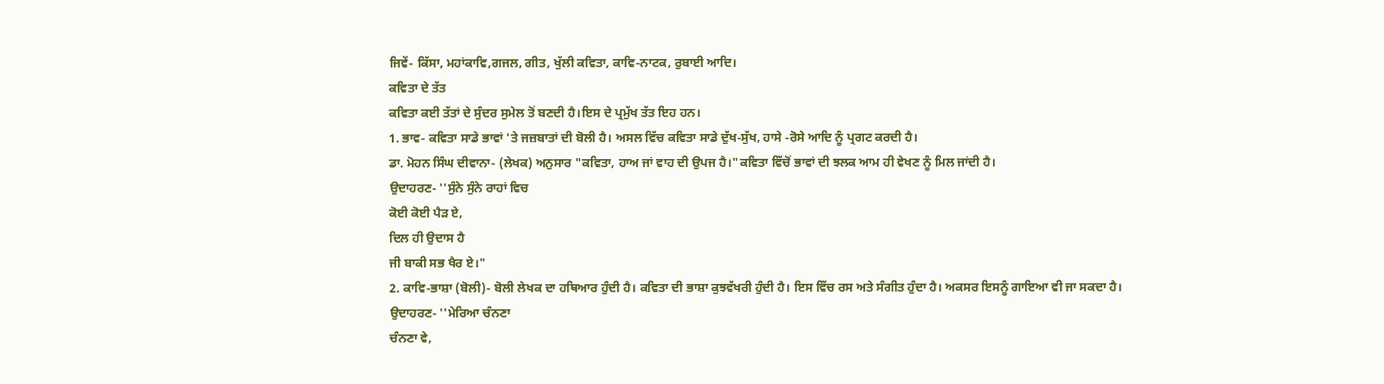ਜਿਵੇਂ- ਕਿੱਸਾ, ਮਹਾਂਕਾਵਿ,ਗਜਲ, ਗੀਤ, ਖੁੱਲੀ ਕਵਿਤਾ, ਕਾਵਿ-ਨਾਟਕ, ਰੁਬਾਈ ਆਦਿ।
ਕਵਿਤਾ ਦੇ ਤੱਤ
ਕਵਿਤਾ ਕਈ ਤੱਤਾਂ ਦੇ ਸੁੰਦਰ ਸੁਮੇਲ ਤੋਂ ਬਣਦੀ ਹੈ।ਇਸ ਦੇ ਪ੍ਰਮੁੱਖ ਤੱਤ ਇਹ ਹਨ।
1. ਭਾਵ- ਕਵਿਤਾ ਸਾਡੇ ਭਾਵਾਂ 'ਤੇ ਜਜ਼ਬਾਤਾਂ ਦੀ ਬੋਲੀ ਹੈ। ਅਸਲ ਵਿੱਚ ਕਵਿਤਾ ਸਾਡੇ ਦੁੱਖ-ਸੁੱਖ, ਹਾਸੇ -ਰੋਸੇ ਆਦਿ ਨੂੰ ਪ੍ਰਗਟ ਕਰਦੀ ਹੈ।
ਡਾ. ਮੋਹਨ ਸਿੰਘ ਦੀਵਾਨਾ- (ਲੇਖਕ) ਅਨੁਸਾਰ "ਕਵਿਤਾ, ਹਾਅ ਜਾਂ ਵਾਹ ਦੀ ਉਪਜ ਹੈ।"ਕਵਿਤਾ ਵਿੱਚੋਂ ਭਾਵਾਂ ਦੀ ਝਲਕ ਆਮ ਹੀ ਵੇਖਣ ਨੂੰ ਮਿਲ ਜਾਂਦੀ ਹੈ।
ਉਦਾਹਰਣ- ''ਸੁੰਨੇ ਸੁੰਨੇ ਰਾਹਾਂ ਵਿਚ
ਕੋਈ ਕੋਈ ਪੈੜ ਏ,
ਦਿਲ ਹੀ ਉਦਾਸ ਹੈ
ਜੀ ਬਾਕੀ ਸਭ ਖੈਰ ਏ।"
2. ਕਾਵਿ-ਭਾਸ਼ਾ (ਬੋਲੀ)- ਬੋਲੀ ਲੇਖਕ ਦਾ ਹਥਿਆਰ ਹੁੰਦੀ ਹੈ। ਕਵਿਤਾ ਦੀ ਭਾਸ਼ਾ ਕੁਝਵੱਖਰੀ ਹੁੰਦੀ ਹੈ। ਇਸ ਵਿੱਚ ਰਸ ਅਤੇ ਸੰਗੀਤ ਹੁੰਦਾ ਹੈ। ਅਕਸਰ ਇਸਨੂੰ ਗਾਇਆ ਵੀ ਜਾ ਸਕਦਾ ਹੈ।
ਉਦਾਹਰਣ- ''ਮੇਰਿਆ ਚੰਨਣਾ
ਚੰਨਣਾ ਵੇ,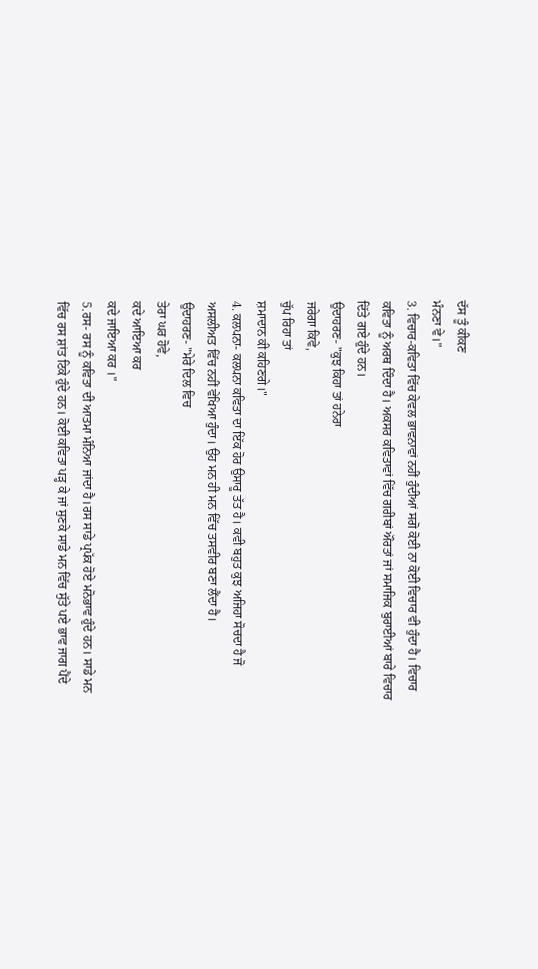ਦੱਸ ਤੂੰ ਕੀਕਣ
ਮੰਨਣਾ ਵੇ।"
3. ਵਿਚਾਰ-ਕਵਿਤਾ ਵਿੱਚ ਕੇਵਲ ਭਾਵਨਾਵਾਂ ਨਹੀਂ ਹੁੰਦੀਆਂ ਸਗੋ ਕੋਈ ਨਾ ਕੋਈ ਵਿਚਾਰ ਵੀ ਹੁੰਦਾ ਹੈ। ਵਿਚਾਰ ਕਵਿਤਾ ਨੂੰ ਅਰਥ ਦਿੰਦਾ ਹੈ। ਅਕਸਰ ਕਵਿਤਾਵਾਂ ਵਿੱਚ ਗਰੀਬਾਂ ਔਰਤਾਂ ਜਾਂ ਸਮਾਜਿਕ ਬੁਰਾਈਆਂ ਬਾਰੇ ਵਿਚਾਰ ਦਿੱਤੇ ਗਏ ਹੁੰਦੇ ਹਨ।
ਉਦਾਹਰਣ- "ਕੁਝ ਕਿਹਾ ਤਾਂ ਹਨੇਰਾ
ਜਰੇਗਾ ਕਿਵੇ,
ਚੁੱਪ ਰਿਹਾ ਤਾਂ
ਸ਼ਮਾਦਾਨ ਕੀ ਕਹਿਣਗੇ।"
4. ਕਲਪਨਾ- ਕਲਪਨਾ ਕਵਿਤਾ ਦਾ ਇੱਕ ਹੋਰ ਉਸਾਰੂ ਤੱਤ ਹੈ। ਕਵੀ ਬਹੁਤ ਕੁਝ ਅਜਿਹਾ ਸੋਚਦਾ ਹੈ ਜੋ ਅਸਲੀਅਤ ਵਿੱਚ ਨਹੀਂ ਵੇਖਿਆ ਹੁੰਦਾ। ਉਹ ਮਨ ਹੀ ਮਨ ਵਿੱਚ ਤਸਵੀਰ ਬਣਾ ਲੈਂਦਾ ਹੈ।
ਉਦਾਹਰਣ- "ਮੇਰੇ ਦਿਲ ਵਿਚ
ਤੇਰਾ ਘਰ ਹੋਵੇ,
ਕਦੇ ਆਇਆ ਕਰ
ਕਦੇ ਜਾਇਆ ਕਰ ।"
5.ਰਸ- ਰਸ ਨੂੰ ਕਵਿਤਾ ਦੀ ਆਤਮਾ ਮੰਨਿਆ ਜਾਂਦਾ ਹੈ।ਰਸ ਸਾਡੇ ਪ੍ਰਪੱਕ ਹੋਏ ਮਨੋਭਾਵ ਹੁੰਦੇ ਹਨ। ਸਾਡੇ ਮਨ ਵਿੱਚ ਰਸ ਸ਼ਾਂਤ ਟਿਕੇ ਹੁੰਦੇ ਹਨ। ਕੋਈ ਕਵਿਤਾ ਪੜ੍ਹ ਕੇ ਜਾਂ ਸੁਣਕੇ ਸਾਡੇ ਮਨ ਵਿੱਚ ਸੁੱਤੇ ਪਏ ਭਾਵ ਜਾਗ ਪੈਂਦੇ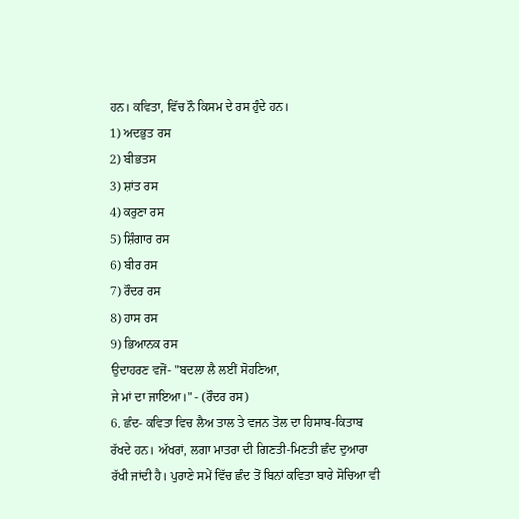ਹਨ। ਕਵਿਤਾ, ਵਿੱਚ ਨੌ ਕਿਸਮ ਦੇ ਰਸ ਹੁੰਦੇ ਹਨ।
1) ਅਦਭੁਤ ਰਸ
2) ਬੀਭਤਸ
3) ਸ਼ਾਂਤ ਰਸ
4) ਕਰੁਣਾ ਰਸ
5) ਸ਼ਿੰਗਾਰ ਰਸ
6) ਬੀਰ ਰਸ
7) ਰੌਦਰ ਰਸ
8) ਹਾਸ ਰਸ
9) ਭਿਆਨਕ ਰਸ
ਉਦਾਹਰਣ ਵਜੋਂ- "ਬਦਲਾ ਲੈ ਲਈਂ ਸੋਹਣਿਆ,
ਜੇ ਮਾਂ ਦਾ ਜਾਇਆ।" - (ਰੌਦਰ ਰਸ)
6. ਛੰਦ- ਕਵਿਤਾ ਵਿਚ ਲੈਅ ਤਾਲ ਤੇ ਵਜਨ ਤੋਲ ਦਾ ਹਿਸਾਬ-ਕਿਤਾਬ ਰੱਖਦੇ ਹਨ। ਅੱਖਰਾਂ, ਲਗਾ ਮਾਤਰਾ ਦੀ ਗਿਣਤੀ-ਮਿਣਤੀ ਛੰਦ ਦੁਆਰਾ ਰੱਖੀ ਜਾਂਦੀ ਹੈ। ਪੁਰਾਣੇ ਸਮੇਂ ਵਿੱਚ ਛੰਦ ਤੋਂ ਬਿਨਾਂ ਕਵਿਤਾ ਬਾਰੇ ਸੋਚਿਆ ਵੀ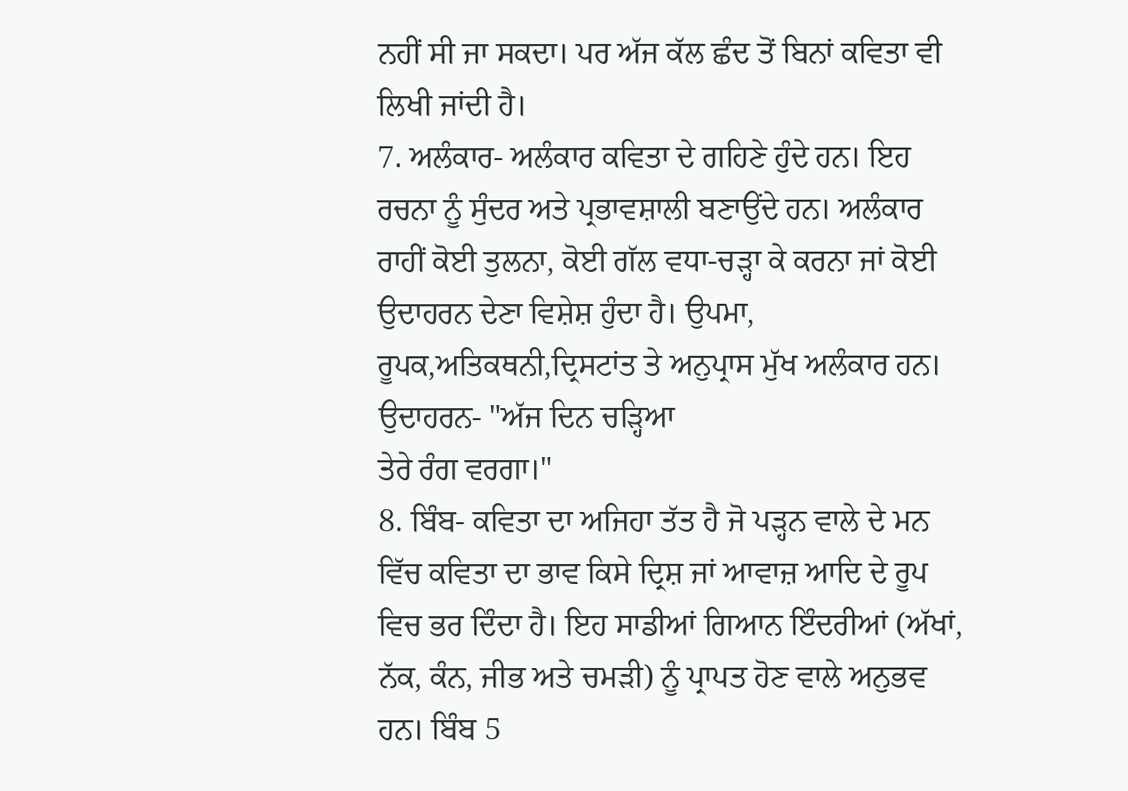ਨਹੀਂ ਸੀ ਜਾ ਸਕਦਾ। ਪਰ ਅੱਜ ਕੱਲ ਛੰਦ ਤੋਂ ਬਿਨਾਂ ਕਵਿਤਾ ਵੀ ਲਿਖੀ ਜਾਂਦੀ ਹੈ।
7. ਅਲੰਕਾਰ- ਅਲੰਕਾਰ ਕਵਿਤਾ ਦੇ ਗਹਿਣੇ ਹੁੰਦੇ ਹਨ। ਇਹ ਰਚਨਾ ਨੂੰ ਸੁੰਦਰ ਅਤੇ ਪ੍ਰਭਾਵਸ਼ਾਲੀ ਬਣਾਉਂਦੇ ਹਨ। ਅਲੰਕਾਰ ਰਾਹੀਂ ਕੋਈ ਤੁਲਨਾ, ਕੋਈ ਗੱਲ ਵਧਾ-ਚੜ੍ਹਾ ਕੇ ਕਰਨਾ ਜਾਂ ਕੋਈ ਉਦਾਹਰਨ ਦੇਣਾ ਵਿਸ਼ੇਸ਼ ਹੁੰਦਾ ਹੈ। ਉਪਮਾ, ਰੂਪਕ,ਅਤਿਕਥਨੀ,ਦ੍ਰਿਸਟਾਂਤ ਤੇ ਅਨੁਪ੍ਰਾਸ ਮੁੱਖ ਅਲੰਕਾਰ ਹਨ।
ਉਦਾਹਰਨ- "ਅੱਜ ਦਿਨ ਚੜ੍ਹਿਆ
ਤੇਰੇ ਰੰਗ ਵਰਗਾ।"
8. ਬਿੰਬ- ਕਵਿਤਾ ਦਾ ਅਜਿਹਾ ਤੱਤ ਹੈ ਜੋ ਪੜ੍ਹਨ ਵਾਲੇ ਦੇ ਮਨ ਵਿੱਚ ਕਵਿਤਾ ਦਾ ਭਾਵ ਕਿਸੇ ਦ੍ਰਿਸ਼ ਜਾਂ ਆਵਾਜ਼ ਆਦਿ ਦੇ ਰੂਪ ਵਿਚ ਭਰ ਦਿੰਦਾ ਹੈ। ਇਹ ਸਾਡੀਆਂ ਗਿਆਨ ਇੰਦਰੀਆਂ (ਅੱਖਾਂ, ਨੱਕ, ਕੰਨ, ਜੀਭ ਅਤੇ ਚਮੜੀ) ਨੂੰ ਪ੍ਰਾਪਤ ਹੋਣ ਵਾਲੇ ਅਨੁਭਵ ਹਨ। ਬਿੰਬ 5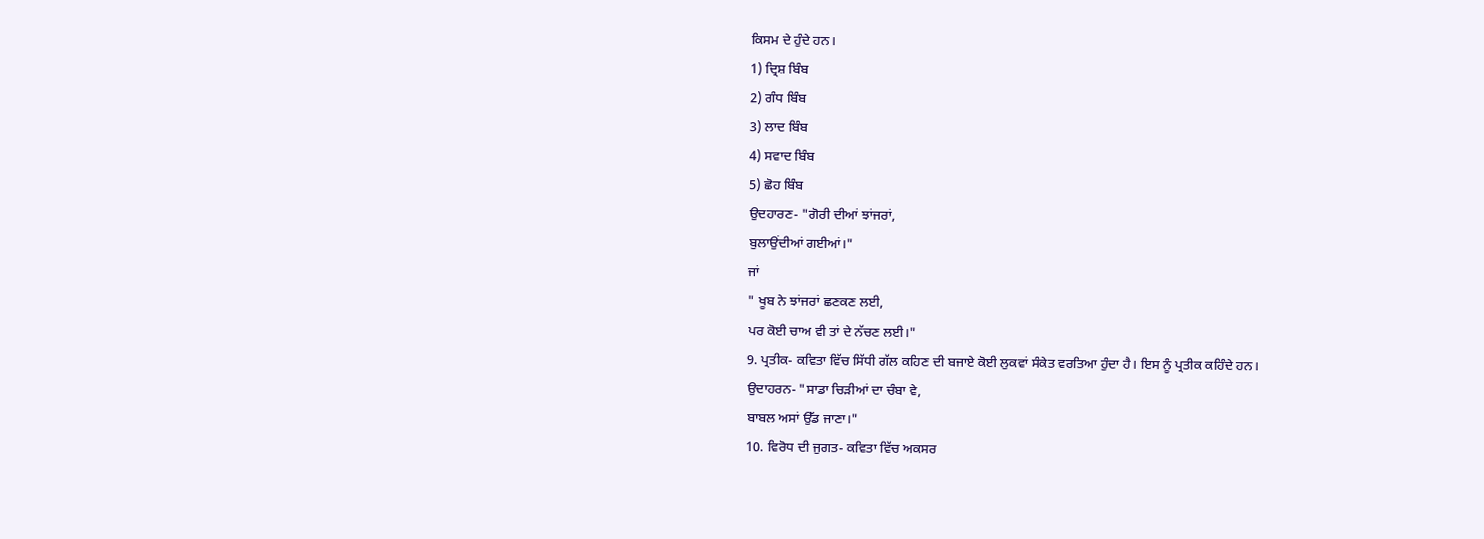ਕਿਸਮ ਦੇ ਹੁੰਦੇ ਹਨ।
1) ਦ੍ਰਿਸ਼ ਬਿੰਬ
2) ਗੰਧ ਬਿੰਬ
3) ਲਾਦ ਬਿੰਬ
4) ਸਵਾਦ ਬਿੰਬ
5) ਛੋਹ ਬਿੰਬ
ਉਦਹਾਰਣ- "ਗੋਰੀ ਦੀਆਂ ਝਾਂਜਰਾਂ,
ਬੁਲਾਉਂਦੀਆਂ ਗਈਆਂ।"
ਜਾਂ
" ਖੂਬ ਨੇ ਝਾਂਜਰਾਂ ਛਣਕਣ ਲਈ,
ਪਰ ਕੋਈ ਚਾਅ ਵੀ ਤਾਂ ਦੇ ਨੱਚਣ ਲਈ।"
9. ਪ੍ਰਤੀਕ- ਕਵਿਤਾ ਵਿੱਚ ਸਿੱਧੀ ਗੱਲ ਕਹਿਣ ਦੀ ਬਜਾਏ ਕੋਈ ਲੁਕਵਾਂ ਸੰਕੇਤ ਵਰਤਿਆ ਹੁੰਦਾ ਹੈ। ਇਸ ਨੂੰ ਪ੍ਰਤੀਕ ਕਹਿੰਦੇ ਹਨ।
ਉਦਾਹਰਨ- "ਸਾਡਾ ਚਿੜੀਆਂ ਦਾ ਚੰਬਾ ਵੇ,
ਬਾਬਲ ਅਸਾਂ ਉੱਡ ਜਾਣਾ।"
10. ਵਿਰੋਧ ਦੀ ਜੁਗਤ- ਕਵਿਤਾ ਵਿੱਚ ਅਕਸਰ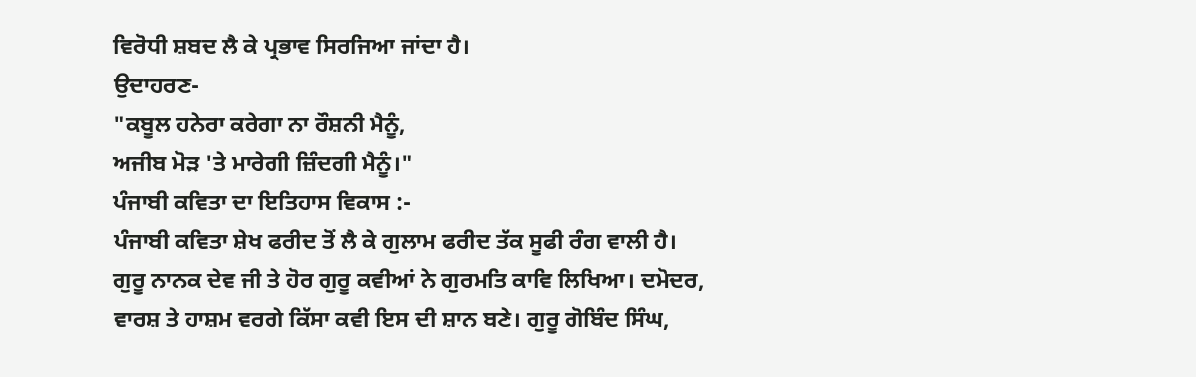ਵਿਰੋਧੀ ਸ਼ਬਦ ਲੈ ਕੇ ਪ੍ਰਭਾਵ ਸਿਰਜਿਆ ਜਾਂਦਾ ਹੈ।
ਉਦਾਹਰਣ-
"ਕਬੂਲ ਹਨੇਰਾ ਕਰੇਗਾ ਨਾ ਰੌਸ਼ਨੀ ਮੈਨੂੰ,
ਅਜੀਬ ਮੋੜ 'ਤੇ ਮਾਰੇਗੀ ਜ਼ਿੰਦਗੀ ਮੈਨੂੰ।"
ਪੰਜਾਬੀ ਕਵਿਤਾ ਦਾ ਇਤਿਹਾਸ ਵਿਕਾਸ :-
ਪੰਜਾਬੀ ਕਵਿਤਾ ਸ਼ੇਖ ਫਰੀਦ ਤੋਂ ਲੈ ਕੇ ਗੁਲਾਮ ਫਰੀਦ ਤੱਕ ਸੂਫੀ ਰੰਗ ਵਾਲੀ ਹੈ। ਗੁਰੂ ਨਾਨਕ ਦੇਵ ਜੀ ਤੇ ਹੋਰ ਗੁਰੂ ਕਵੀਆਂ ਨੇ ਗੁਰਮਤਿ ਕਾਵਿ ਲਿਖਿਆ। ਦਮੋਦਰ, ਵਾਰਸ਼ ਤੇ ਹਾਸ਼ਮ ਵਰਗੇ ਕਿੱਸਾ ਕਵੀ ਇਸ ਦੀ ਸ਼ਾਨ ਬਣੇ। ਗੁਰੂ ਗੋਬਿੰਦ ਸਿੰਘ,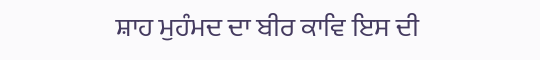ਸ਼ਾਹ ਮੁਹੰਮਦ ਦਾ ਬੀਰ ਕਾਵਿ ਇਸ ਦੀ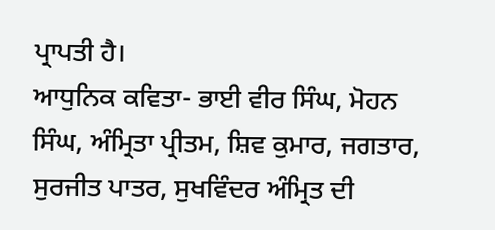ਪ੍ਰਾਪਤੀ ਹੈ।
ਆਧੁਨਿਕ ਕਵਿਤਾ- ਭਾਈ ਵੀਰ ਸਿੰਘ, ਮੋਹਨ ਸਿੰਘ, ਅੰਮ੍ਰਿਤਾ ਪ੍ਰੀਤਮ, ਸ਼ਿਵ ਕੁਮਾਰ, ਜਗਤਾਰ, ਸੁਰਜੀਤ ਪਾਤਰ, ਸੁਖਵਿੰਦਰ ਅੰਮ੍ਰਿਤ ਦੀ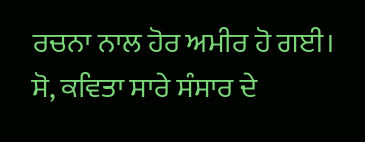ਰਚਨਾ ਨਾਲ ਹੋਰ ਅਮੀਰ ਹੋ ਗਈ।
ਸੋ, ਕਵਿਤਾ ਸਾਰੇ ਸੰਸਾਰ ਦੇ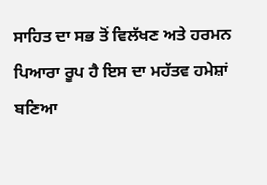ਸਾਹਿਤ ਦਾ ਸਭ ਤੋਂ ਵਿਲੱਖਣ ਅਤੇ ਹਰਮਨ ਪਿਆਰਾ ਰੂਪ ਹੈ ਇਸ ਦਾ ਮਹੱਤਵ ਹਮੇਸ਼ਾਂ ਬਣਿਆ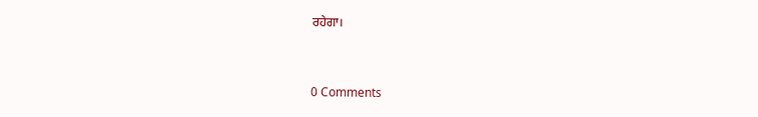ਰਹੇਗਾ।


0 Comments